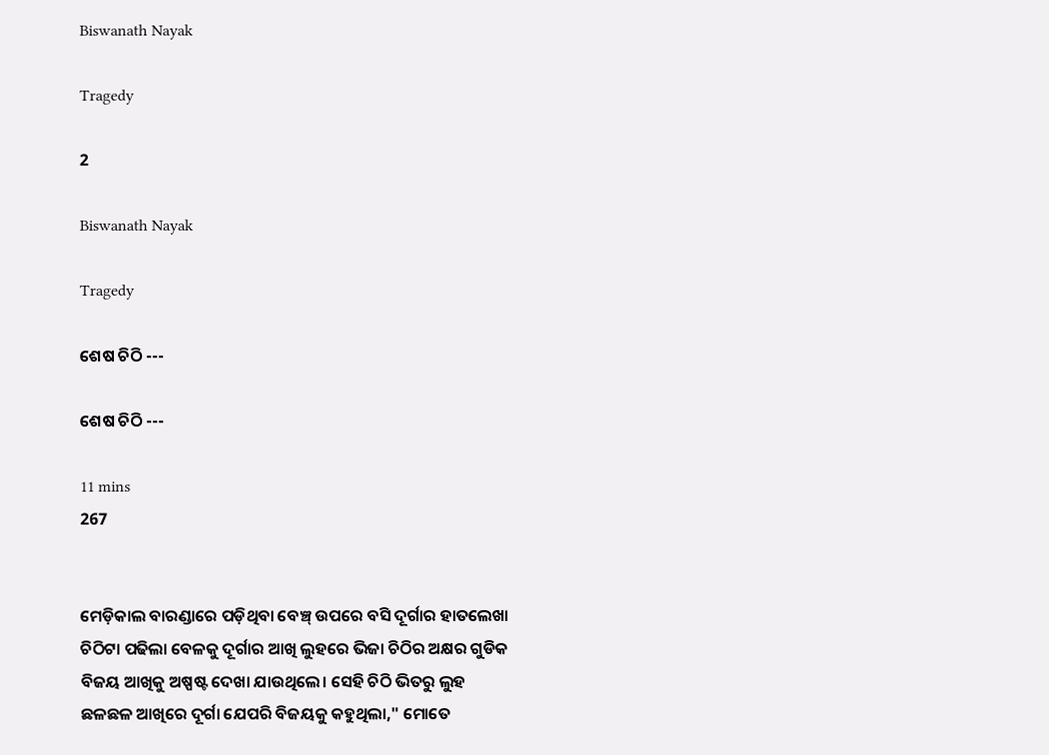Biswanath Nayak

Tragedy

2

Biswanath Nayak

Tragedy

ଶେଷ ଚିଠି ---

ଶେଷ ଚିଠି ---

11 mins
267


ମେଡ଼ିକାଲ ବାରଣ୍ଡାରେ ପଡ଼ିଥିବା ବେଞ୍ଚ୍ ଉପରେ ବସି ଦୂର୍ଗାର ହାତଲେଖା ଚିଠିଟା ପଢିଲା ବେଳକୁ ଦୂର୍ଗାର ଆଖି ଲୁହରେ ଭିଜା ଚିଠିର ଅକ୍ଷର ଗୁଡିକ ବିଜୟ ଆଖିକୁ ଅଷ୍ପଷ୍ଟ ଦେଖା ଯାଉଥିଲେ। ସେହି ଚିଠି ଭିତରୁ ଲୁହ ଛଳଛଳ ଆଖିରେ ଦୂର୍ଗା ଯେପରି ବିଜୟକୁ କହୁଥିଲା," ମୋତେ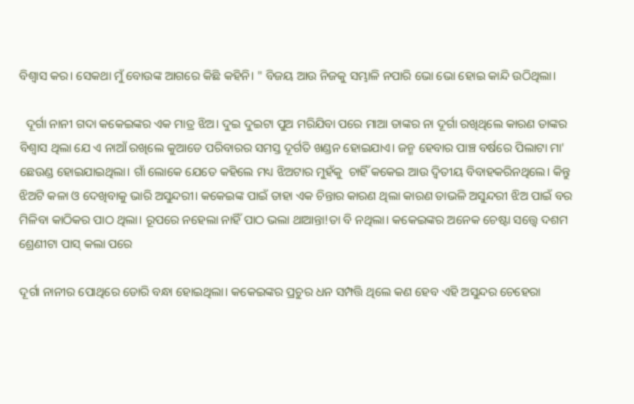ବିଶ୍ଵାସ କର। ସେକଥା ମୁଁ ବୋଉଙ୍କ ଆଗରେ କିଛି କହିନି। " ବିଜୟ ଆଉ ନିଜକୁ ସମ୍ଭାଳି ନପାରି ଭୋ ଭୋ ହୋଇ କାନ୍ଦି ଉଠିଥିଲା।

  ଦୂର୍ଗା ନାନୀ ଗଦା କକେଇଙ୍କର ଏକ ମାତ୍ର ଝିଅ। ଦୁଇ ଦୁଇଟା ପୁଅ ମରିଯିବା ପରେ ମାଆ ତାଙ୍କର ନା ଦୂର୍ଗା ରଖିଥିଲେ କାରଣ ତାଙ୍କର ବିଶ୍ୱାସ ଥିଲା ଯେ ଏ ନାଆଁ ରଖିଲେ କୁଆଡେ ପରିବାରର ସମସ୍ତ ଦୂର୍ଗତି ଖଣ୍ଡନ ହୋଇଯାଏ। ଜନ୍ମ ହେବାର ପାଞ୍ଚ ବର୍ଷରେ ପିଲାଟା ମା' ଛେଉଣ୍ଡ ହୋଇଯାଇଥିଲା। ଗାଁ ଲୋକେ ଯେତେ କହିଲେ ମଧ୍ୟ ଝିଅଟାର ମୁହଁକୁ  ଚାହିଁ କକେଇ ଆଉ ଦ୍ୱିତୀୟ ବିବାହକରିନଥିଲେ। କିନ୍ତୁ ଝିଅଟି କଳା ଓ ଦେଖିବାକୁ ଭାରି ଅସୁନ୍ଦରୀ। କକେଇଙ୍କ ପାଇଁ ତାହା ଏକ ଚିନ୍ତାର କାରଣ ଥିଲା କାରଣ ତାଭଳି ଅସୁନ୍ଦରୀ ଝିଅ ପାଇଁ ବର ମିଳିବା କାଠିକର ପାଠ ଥିଲା। ରୂପରେ ନହେଲା ନାହିଁ ପାଠ ଭଲା ଥାଆନ୍ତା!ତା ବି ନଥିଲା। କକେଇଙ୍କର ଅନେକ ଚେଷ୍ଟା ସତ୍ତ୍ୱେ ଦଶମ ଶ୍ରେଣୀଟା ପାସ୍ କଲା ପରେ

ଦୂର୍ଗା ନାନୀର ପୋଥିରେ ଡୋରି ବନ୍ଧା ହୋଇଥିଲା। କକେଇଙ୍କର ପ୍ରଚୁର ଧନ ସମ୍ପତ୍ତି ଥିଲେ କଣ ହେବ ଏହି ଅସୁନ୍ଦର ଚେହେରା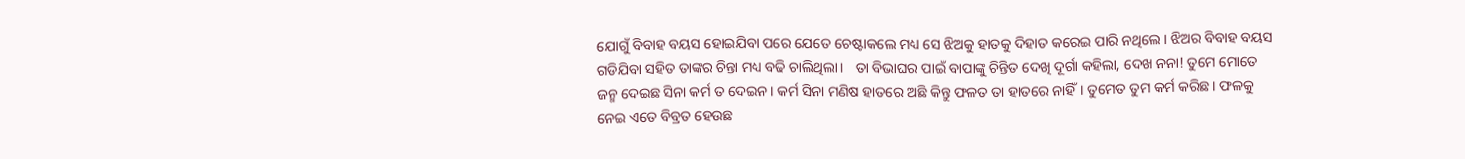ଯୋଗୁଁ ବିବାହ ବୟସ ହୋଇଯିବା ପରେ ଯେତେ ଚେଷ୍ଟାକଲେ ମଧ୍ୟ ସେ ଝିଅକୁ ହାତକୁ ଦିହାତ କରେଇ ପାରି ନଥିଲେ। ଝିଅର ବିବାହ ବୟସ ଗଡିଯିବା ସହିତ ତାଙ୍କର ଚିନ୍ତା ମଧ୍ୟ ବଢି ଚାଲିଥିଲା।   ତା ବିଭାଘର ପାଇଁ ବାପାଙ୍କୁ ଚିନ୍ତିତ ଦେଖି ଦୂର୍ଗା କହିଲା, ଦେଖ ନନା! ତୁମେ ମୋତେ ଜନ୍ମ ଦେଇଛ ସିନା କର୍ମ ତ ଦେଇନ। କର୍ମ ସିନା ମଣିଷ ହାତରେ ଅଛି କିନ୍ତୁ ଫଳତ ତା ହାତରେ ନାହିଁ। ତୁମେତ ତୁମ କର୍ମ କରିଛ। ଫଳକୁ ନେଇ ଏତେ ବିବ୍ରତ ହେଉଛ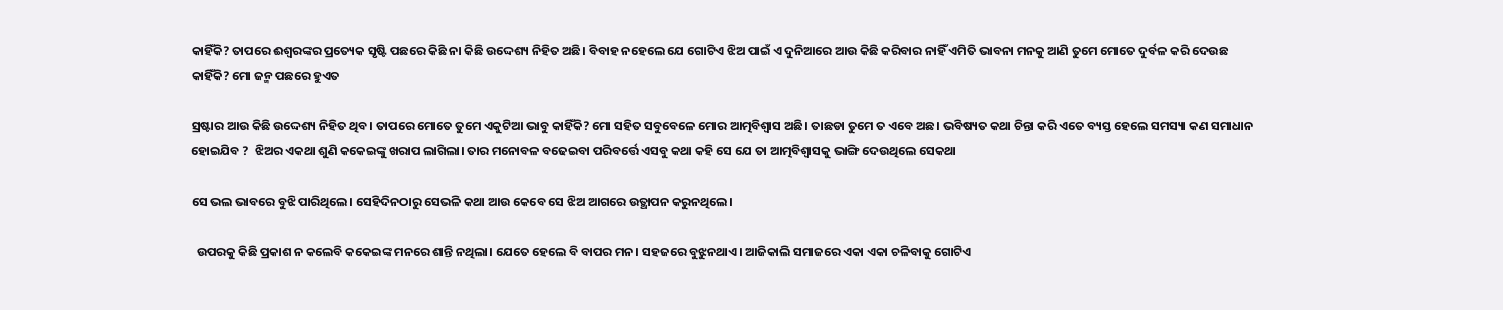କାହିଁକି? ତାପରେ ଈଶ୍ୱରଙ୍କର ପ୍ରତ୍ୟେକ ସୃଷ୍ଟି ପଛରେ କିଛି ନା କିଛି ଉଦ୍ଦେଶ୍ୟ ନିହିତ ଅଛି। ବିବାହ ନହେଲେ ଯେ ଗୋଟିଏ ଝିଅ ପାଇଁ ଏ ଦୁନିଆରେ ଆଉ କିଛି କରିବାର ନାହିଁ ଏମିତି ଭାବନା ମନକୁ ଆଣି ତୁମେ ମୋତେ ଦୁର୍ବଳ କରି ଦେଉଛ କାହିଁକି? ମୋ ଜନ୍ମ ପଛରେ ହୁଏତ

ସ୍ରଷ୍ଟାର ଆଉ କିଛି ଉଦ୍ଦେଶ୍ୟ ନିହିତ ଥିବ। ତାପରେ ମୋତେ ତୁମେ ଏକୁଟିଆ ଭାବୁ କାହିଁକି? ମୋ ସହିତ ସବୁବେଳେ ମୋର ଆତ୍ମବିଶ୍ବାସ ଅଛି। ତାଛଡା ତୁମେ ତ ଏବେ ଅଛ। ଭବିଷ୍ୟତ କଥା ଚିନ୍ତା କରି ଏତେ ବ୍ୟସ୍ତ ହେଲେ ସମସ୍ୟା କଣ ସମାଧାନ ହୋଇଯିବ ?  ଝିଅର ଏକଥା ଶୁଣି କକେଇଙ୍କୁ ଖରାପ ଲାଗିଲା। ତାର ମନୋବଳ ବଢେଇବା ପରିବର୍ତ୍ତେ ଏସବୁ କଥା କହି ସେ ଯେ ତା ଆତ୍ମବିଶ୍ବାସକୁ ଭାଙ୍ଗି ଦେଉଥିଲେ ସେକଥା

ସେ ଭଲ ଭାବରେ ବୁଝି ପାରିଥିଲେ। ସେହିଦିନଠାରୁ ସେଭଳି କଥା ଆଉ କେବେ ସେ ଝିଅ ଆଗରେ ଉତ୍ଥାପନ କରୁନଥିଲେ।

  ଉପରକୁ କିଛି ପ୍ରକାଶ ନ କଲେବି କକେଇଙ୍କ ମନରେ ଶାନ୍ତି ନଥିଲା। ଯେତେ ହେଲେ ବି ବାପର ମନ। ସହଜରେ ବୁଝୁନଥାଏ। ଆଜିକାଲି ସମାଜରେ ଏକା ଏକା ଚଳିବାକୁ ଗୋଟିଏ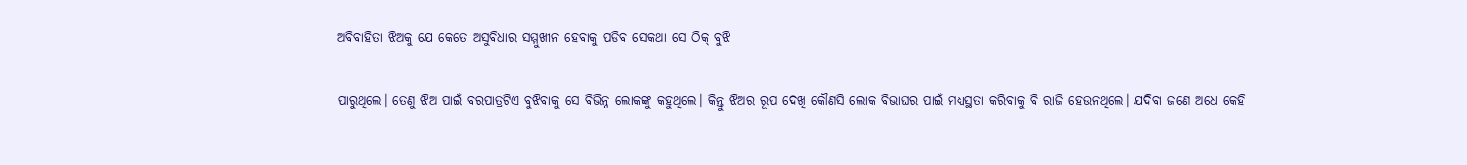ଅବିବାହିତା ଝିଅକୁ ଯେ କେତେ ଅସୁବିଧାର ସମ୍ମୁଖୀନ ହେବାକୁ ପଡିବ ସେକଥା ସେ ଠିକ୍ ବୁଝି

ପାରୁଥିଲେ। ତେଣୁ ଝିଅ ପାଇଁ ବରପାତ୍ରଟିଏ ବୁଝିବାକୁ ସେ ବିଭିନ୍ନ ଲୋକଙ୍କୁ କହୁଥିଲେ। କିନ୍ତୁ ଝିଅର ରୂପ ଦେଖି କୌଣସି ଲୋକ ବିଭାଘର ପାଇଁ ମଧ୍ୟସ୍ଥତା କରିବାକୁ ବି ରାଜି ହେଉନଥିଲେ। ଯଦିବା ଜଣେ ଅଧେ କେହି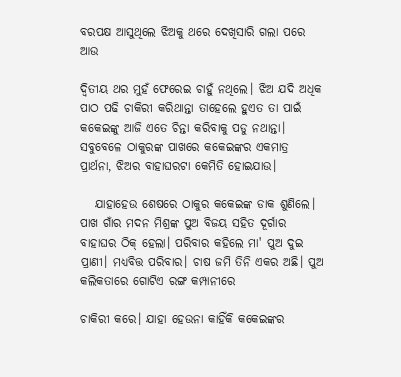ବରପକ୍ଷ ଆସୁଥିଲେ ଝିଅକୁ ଥରେ ଦେଖିସାରି ଗଲା ପରେ ଆଉ

ଦ୍ୱିତୀୟ ଥର ମୁହଁ ଫେରେଇ ଚାହୁଁ ନଥିଲେ। ଝିଅ ଯଦି ଅଧିକ ପାଠ ପଢି ଚାକିରୀ କରିଥାନ୍ତା ତାହେଲେ ହୁଏତ ତା ପାଇଁ କକେଇଙ୍କୁ ଆଜି ଏତେ ଚିନ୍ତା କରିବାକୁ ପଡୁ ନଥାନ୍ତା। ସବୁବେଳେ ଠାକୁରଙ୍କ ପାଖରେ କକେଇଙ୍କର ଏକମାତ୍ର ପ୍ରାର୍ଥନା, ଝିଅର ବାହାଘରଟା କେମିତି ହୋଇଯାଉ।

   ଯାହାହେଉ ଶେଷରେ ଠାକୁର କକେଇଙ୍କ ଡାକ ଶୁଣିଲେ। ପାଖ ଗାଁର ମଦନ ମିଶ୍ରଙ୍କ ପୁଅ ବିଜୟ ସହିତ ଦୂର୍ଗାର ବାହାଘର ଠିକ୍ ହେଲା। ପରିବାର କହିଲେ ମା' ପୁଅ ଦୁଇ ପ୍ରାଣୀ। ମଧ୍ୟବିତ୍ତ ପରିବାର। ଚାଷ ଜମି ତିନି ଏକର ଅଛି। ପୁଅ କଲିକତାରେ ଗୋଟିଏ ରଙ୍ଗ କମ୍ପାନୀରେ

ଚାକିରୀ କରେ। ଯାହା ହେଉନା କାହିଁକି କକେଇଙ୍କର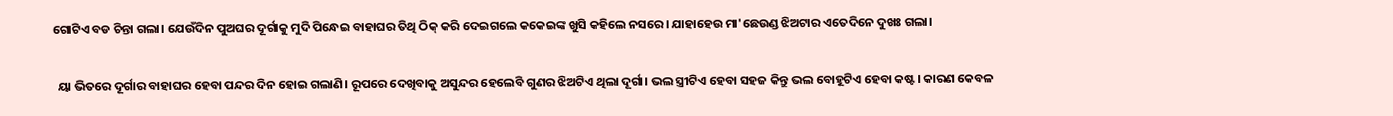ଗୋଟିଏ ବଡ ଚିନ୍ତା ଗଲା। ଯେଉଁଦିନ ପୁଅଘର ଦୂର୍ଗାକୁ ମୁଦି ପିନ୍ଧେଇ ବାହାଘର ତିଥି ଠିକ୍ କରି ଦେଇଗଲେ କକେଇଙ୍କ ଖୁସି କହିଲେ ନସରେ। ଯାହାହେଉ ମା'ଛେଉଣ୍ଡ ଝିଅଟାର ଏତେଦିନେ ଦୁଖଃ ଗଲା।

  ୟା ଭିତରେ ଦୂର୍ଗାର ବାହାଘର ହେବା ପନ୍ଦର ଦିନ ହୋଇ ଗଲାଣି। ରୂପରେ ଦେଖିବାକୁ ଅସୁନ୍ଦର ହେଲେବି ଗୁଣର ଝିଅଟିଏ ଥିଲା ଦୂର୍ଗା। ଭଲ ସ୍ତ୍ରୀଟିଏ ହେବା ସହଜ କିନ୍ତୁ ଭଲ ବୋହୂଟିଏ ହେବା କଷ୍ଟ। କାରଣ କେବଳ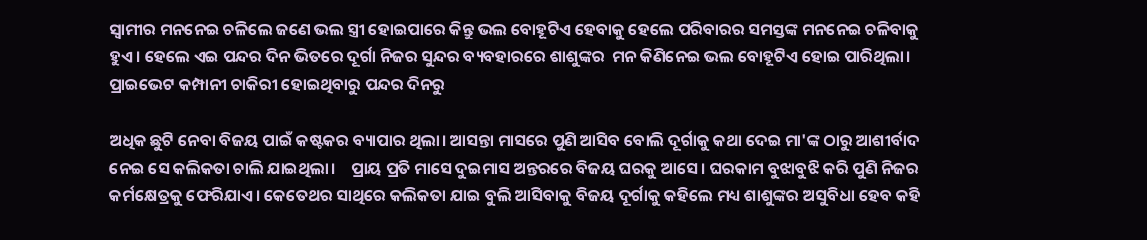ସ୍ଵାମୀର ମନନେଇ ଚଳିଲେ ଜଣେ ଭଲ ସ୍ତ୍ରୀ ହୋଇପାରେ କିନ୍ତୁ ଭଲ ବୋହୂଟିଏ ହେବାକୁ ହେଲେ ପରିବାରର ସମସ୍ତଙ୍କ ମନନେଇ ଚଳିବାକୁ ହୁଏ। ହେଲେ ଏଇ ପନ୍ଦର ଦିନ ଭିତରେ ଦୂର୍ଗା ନିଜର ସୁନ୍ଦର ବ୍ୟବହାରରେ ଶାଶୁଙ୍କର  ମନ କିଣିନେଇ ଭଲ ବୋହୂଟିଏ ହୋଇ ପାରିଥିଲା। ପ୍ରାଇଭେଟ କମ୍ପାନୀ ଚାକିରୀ ହୋଇଥିବାରୁ ପନ୍ଦର ଦିନରୁ

ଅଧିକ ଛୁଟି ନେବା ବିଜୟ ପାଇଁ କଷ୍ଟକର ବ୍ୟାପାର ଥିଲା। ଆସନ୍ତା ମାସରେ ପୁଣି ଆସିବ ବୋଲି ଦୂର୍ଗାକୁ କଥା ଦେଇ ମା'ଙ୍କ ଠାରୁ ଆଶୀର୍ବାଦ ନେଇ ସେ କଲିକତା ଚାଲି ଯାଇଥିଲା।    ପ୍ରାୟ ପ୍ରତି ମାସେ ଦୁଇମାସ ଅନ୍ତରରେ ବିଜୟ ଘରକୁ ଆସେ। ଘରକାମ ବୁଝାବୁଝି କରି ପୁଣି ନିଜର କର୍ମକ୍ଷେତ୍ରକୁ ଫେରିଯାଏ। କେତେଥର ସାଥିରେ କଲିକତା ଯାଇ ବୁଲି ଆସିବାକୁ ବିଜୟ ଦୂର୍ଗାକୁ କହିଲେ ମଧ୍ୟ ଶାଶୁଙ୍କର ଅସୁବିଧା ହେବ କହି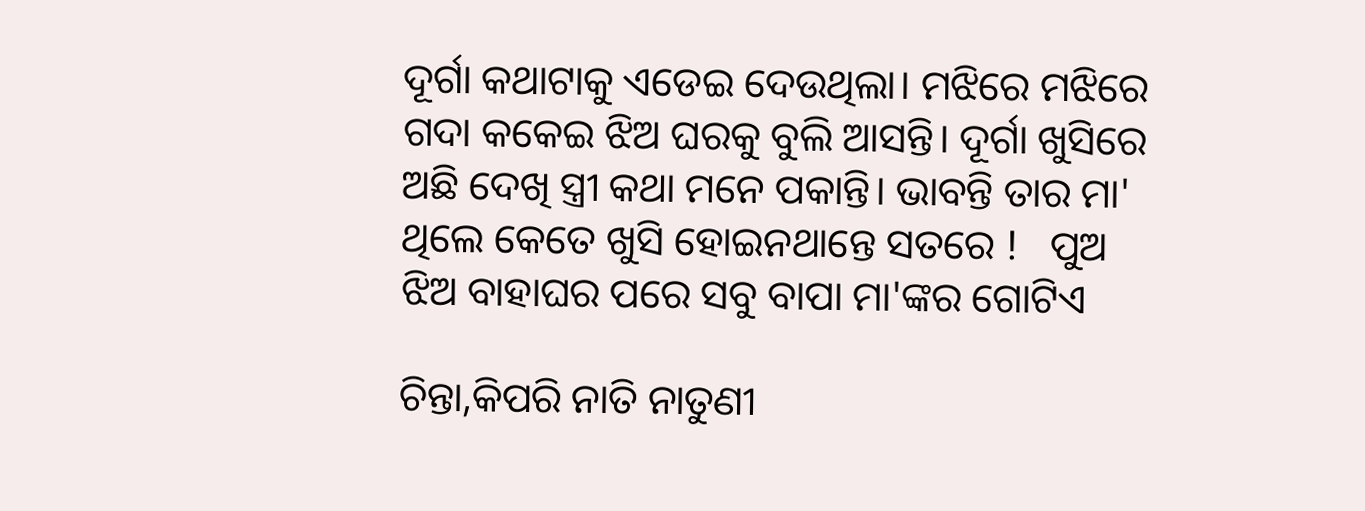ଦୂର୍ଗା କଥାଟାକୁ ଏଡେଇ ଦେଉଥିଲା। ମଝିରେ ମଝିରେ ଗଦା କକେଇ ଝିଅ ଘରକୁ ବୁଲି ଆସନ୍ତି। ଦୂର୍ଗା ଖୁସିରେ ଅଛି ଦେଖି ସ୍ତ୍ରୀ କଥା ମନେ ପକାନ୍ତି। ଭାବନ୍ତି ତାର ମା' ଥିଲେ କେତେ ଖୁସି ହୋଇନଥାନ୍ତେ ସତରେ !   ପୁଅ ଝିଅ ବାହାଘର ପରେ ସବୁ ବାପା ମା'ଙ୍କର ଗୋଟିଏ

ଚିନ୍ତା,କିପରି ନାତି ନାତୁଣୀ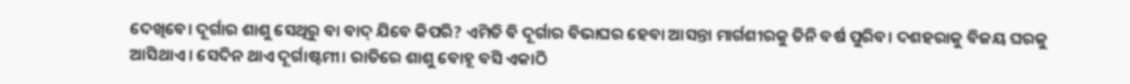ଦେଖିବେ। ଦୂର୍ଗାର ଶାଶୁ ସେଥିରୁ ବା ବାଦ୍ ଯିବେ କିପରି? ଏମିତି ବି ଦୂର୍ଗାର ବିଭାଘର ହେବା ଆସନ୍ତା ମାର୍ଗଶୀରକୁ ତିନି ବର୍ଷ ପୁରିବ। ଦଶହରାକୁ ବିଜୟ ଘରକୁ ଆସିଥାଏ। ସେଦିନ ଥାଏ ଦୂର୍ଗାଷ୍ଟମୀ। ରାତିରେ ଶାଶୁ ବୋହୂ ବସି ଏକାଠି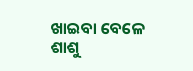ଖାଇବା ବେଳେ ଶାଶୁ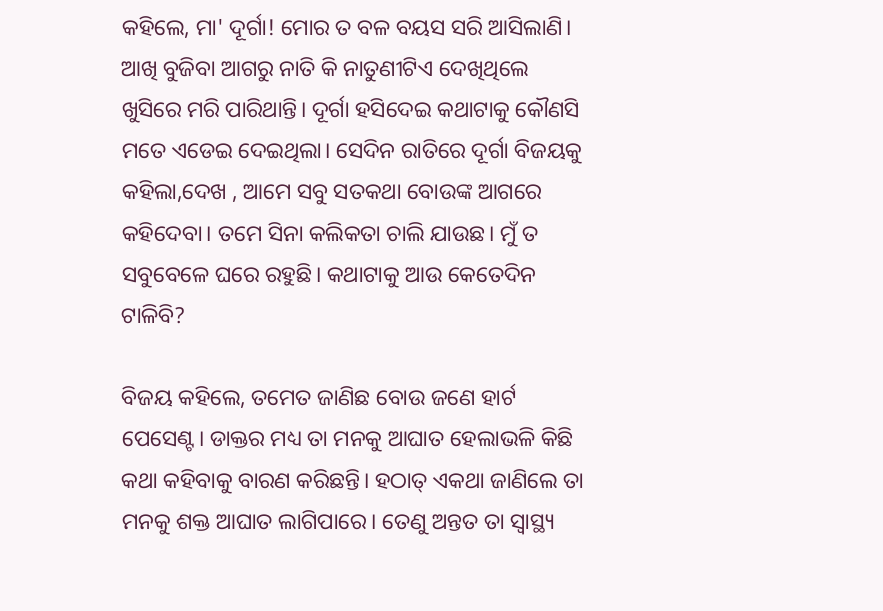କହିଲେ, ମା' ଦୂର୍ଗା! ମୋର ତ ବଳ ବୟସ ସରି ଆସିଲାଣି। ଆଖି ବୁଜିବା ଆଗରୁ ନାତି କି ନାତୁଣୀଟିଏ ଦେଖିଥିଲେ ଖୁସିରେ ମରି ପାରିଥାନ୍ତି। ଦୂର୍ଗା ହସିଦେଇ କଥାଟାକୁ କୌଣସି ମତେ ଏଡେଇ ଦେଇଥିଲା। ସେଦିନ ରାତିରେ ଦୂର୍ଗା ବିଜୟକୁ କହିଲା,ଦେଖ , ଆମେ ସବୁ ସତକଥା ବୋଉଙ୍କ ଆଗରେ କହିଦେବା। ତମେ ସିନା କଲିକତା ଚାଲି ଯାଉଛ। ମୁଁ ତ ସବୁବେଳେ ଘରେ ରହୁଛି। କଥାଟାକୁ ଆଉ କେତେଦିନ ଟାଳିବି?

ବିଜୟ କହିଲେ, ତମେତ ଜାଣିଛ ବୋଉ ଜଣେ ହାର୍ଟ ପେସେଣ୍ଟ। ଡାକ୍ତର ମଧ୍ୟ ତା ମନକୁ ଆଘାତ ହେଲାଭଳି କିଛି କଥା କହିବାକୁ ବାରଣ କରିଛନ୍ତି। ହଠାତ୍ ଏକଥା ଜାଣିଲେ ତା ମନକୁ ଶକ୍ତ ଆଘାତ ଲାଗିପାରେ। ତେଣୁ ଅନ୍ତତ ତା ସ୍ଵାସ୍ଥ୍ୟ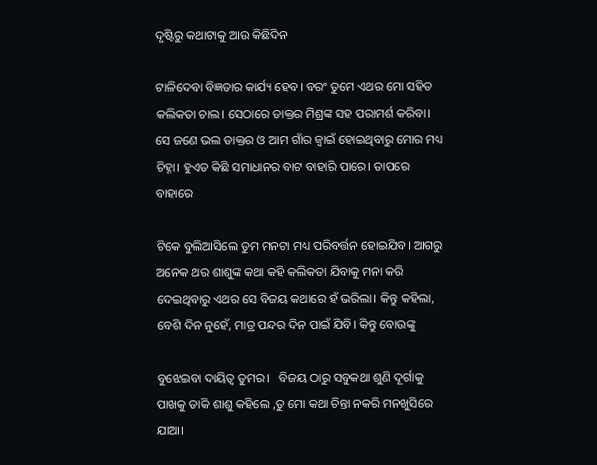ଦୃଷ୍ଟିରୁ କଥାଟାକୁ ଆଉ କିଛିଦିନ

ଟାଳିଦେବା ବିଜ୍ଞତାର କାର୍ଯ୍ୟ ହେବ। ବରଂ ତୁମେ ଏଥର ମୋ ସହିତ କଲିକତା ଚାଲ। ସେଠାରେ ଡାକ୍ତର ମିଶ୍ରଙ୍କ ସହ ପରାମର୍ଶ କରିବା। ସେ ଜଣେ ଭଲ ଡାକ୍ତର ଓ ଆମ ଗାଁର ଜ୍ବାଇଁ ହୋଇଥିବାରୁ ମୋର ମଧ୍ୟ ଚିହ୍ନା। ହୁଏତ କିଛି ସମାଧାନର ବାଟ ବାହାରି ପାରେ। ତାପରେ ବାହାରେ

ଟିକେ ବୁଲିଆସିଲେ ତୁମ ମନଟା ମଧ୍ୟ ପରିବର୍ତ୍ତନ ହୋଇଯିବ। ଆଗରୁ ଅନେକ ଥର ଶାଶୁଙ୍କ କଥା କହି କଲିକତା ଯିବାକୁ ମନା କରି ଦେଇଥିବାରୁ ଏଥର ସେ ବିଜୟ କଥାରେ ହଁ ଭରିଲା। କିନ୍ତୁ କହିଲା, ବେଶି ଦିନ ନୁହେଁ, ମାତ୍ର ପନ୍ଦର ଦିନ ପାଇଁ ଯିବି। କିନ୍ତୁ ବୋଉଙ୍କୁ

ବୁଝେଇବା ଦାୟିତ୍ଵ ତୁମର।   ବିଜୟ ଠାରୁ ସବୁକଥା ଶୁଣି ଦୂର୍ଗାକୁ ପାଖକୁ ଡାକି ଶାଶୁ କହିଲେ ,ତୁ ମୋ କଥା ଚିନ୍ତା ନକରି ମନଖୁସିରେ ଯାଆ।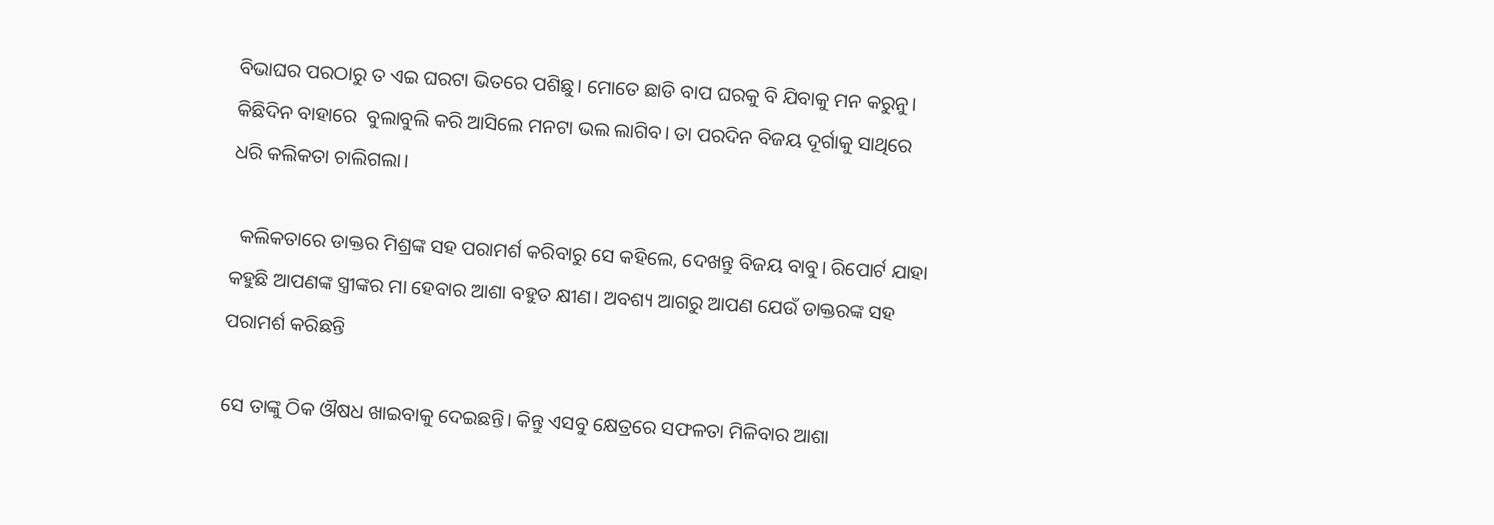ବିଭାଘର ପରଠାରୁ ତ ଏଇ ଘରଟା ଭିତରେ ପଶିଛୁ। ମୋତେ ଛାଡି ବାପ ଘରକୁ ବି ଯିବାକୁ ମନ କରୁନୁ। କିଛିଦିନ ବାହାରେ  ବୁଲାବୁଲି କରି ଆସିଲେ ମନଟା ଭଲ ଲାଗିବ। ତା ପରଦିନ ବିଜୟ ଦୂର୍ଗାକୁ ସାଥିରେ ଧରି କଲିକତା ଚାଲିଗଲା।

  କଲିକତାରେ ଡାକ୍ତର ମିଶ୍ରଙ୍କ ସହ ପରାମର୍ଶ କରିବାରୁ ସେ କହିଲେ, ଦେଖନ୍ତୁ ବିଜୟ ବାବୁ। ରିପୋର୍ଟ ଯାହା କହୁଛି ଆପଣଙ୍କ ସ୍ତ୍ରୀଙ୍କର ମା ହେବାର ଆଶା ବହୁତ କ୍ଷୀଣ। ଅବଶ୍ୟ ଆଗରୁ ଆପଣ ଯେଉଁ ଡାକ୍ତରଙ୍କ ସହ ପରାମର୍ଶ କରିଛନ୍ତି

ସେ ତାଙ୍କୁ ଠିକ ଔଷଧ ଖାଇବାକୁ ଦେଇଛନ୍ତି। କିନ୍ତୁ ଏସବୁ କ୍ଷେତ୍ରରେ ସଫଳତା ମିଳିବାର ଆଶା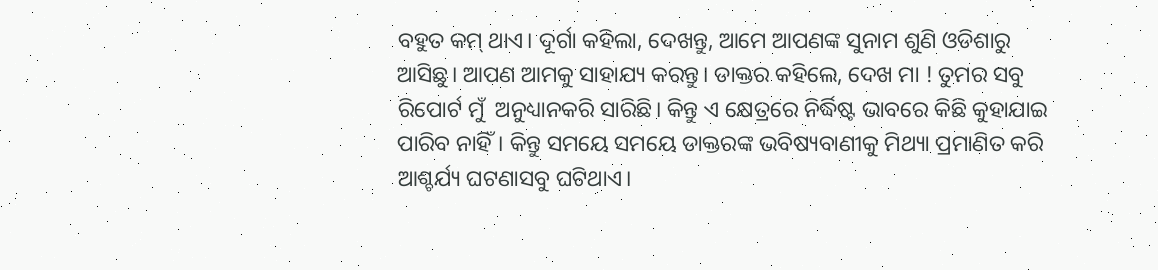ବହୁତ କମ୍ ଥାଏ। ଦୂର୍ଗା କହିଲା, ଦେଖନ୍ତୁ, ଆମେ ଆପଣଙ୍କ ସୁନାମ ଶୁଣି ଓଡିଶାରୁ ଆସିଛୁ। ଆପଣ ଆମକୁ ସାହାଯ୍ୟ କରନ୍ତୁ। ଡାକ୍ତର କହିଲେ, ଦେଖ ମା ! ତୁମର ସବୁ ରିପୋର୍ଟ ମୁଁ  ଅନୁଧ୍ୟାନକରି ସାରିଛି। କିନ୍ତୁ ଏ କ୍ଷେତ୍ରରେ ନିର୍ଦ୍ଧିଷ୍ଟ ଭାବରେ କିଛି କୁହାଯାଇ ପାରିବ ନାହିଁ। କିନ୍ତୁ ସମୟେ ସମୟେ ଡାକ୍ତରଙ୍କ ଭବିଷ୍ୟବାଣୀକୁ ମିଥ୍ୟା ପ୍ରମାଣିତ କରି ଆଶ୍ଚର୍ଯ୍ୟ ଘଟଣାସବୁ ଘଟିଥାଏ।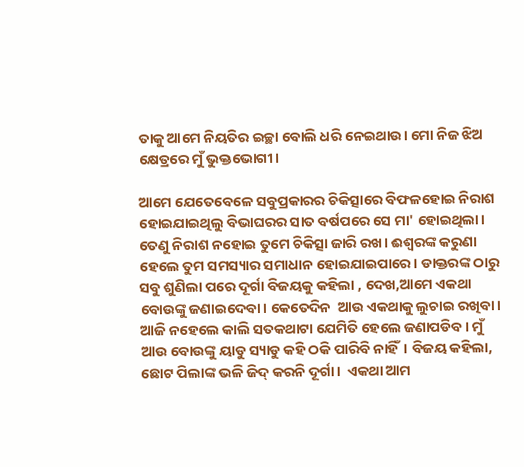ତାକୁ ଆମେ ନିୟତିର ଇଚ୍ଛା ବୋଲି ଧରି ନେଇଥାଉ। ମୋ ନିଜ ଝିଅ କ୍ଷେତ୍ରରେ ମୁଁ ଭୁକ୍ତଭୋଗୀ।

ଆମେ ଯେତେବେଳେ ସବୁପ୍ରକାରର ଚିକିତ୍ସାରେ ବିଫଳହୋଇ ନିରାଶ ହୋଇଯାଇଥିଲୁ ବିଭାଘରର ସାତ ବର୍ଷପରେ ସେ ମା' ହୋଇଥିଲା। ତେଣୁ ନିରାଶ ନହୋଇ ତୁମେ ଚିକିତ୍ସା ଜାରି ରଖ। ଈଶ୍ୱରଙ୍କ କରୁଣା ହେଲେ ତୁମ ସମସ୍ୟାର ସମାଧାନ ହୋଇଯାଇପାରେ। ଡାକ୍ତରଙ୍କ ଠାରୁ ସବୁ ଶୁଣିଲା ପରେ ଦୂର୍ଗା ବିଜୟକୁ କହିଲା , ଦେଖ,ଆମେ ଏକଥା ବୋଉଙ୍କୁ ଜଣାଇଦେବା। କେତେଦିନ  ଆଉ ଏକଥାକୁ ଲୁଚାଇ ରଖିବା। ଆଜି ନହେଲେ କାଲି ସତକଥାଟା ଯେମିତି ହେଲେ ଜଣାପଡିବ। ମୁଁ ଆଉ ବୋଉଙ୍କୁ ୟାଡୁ ସ୍ୟାଡୁ କହି ଠକି ପାରିବି ନାହିଁ। ବିଜୟ କହିଲା, ଛୋଟ ପିଲାଙ୍କ ଭଳି ଜିଦ୍ କରନି ଦୂର୍ଗା।  ଏକଥା ଆମ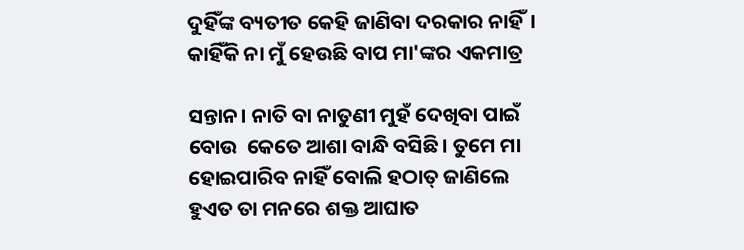ଦୁହିଁଙ୍କ ବ୍ୟତୀତ କେହି ଜାଣିବା ଦରକାର ନାହିଁ। କାହିଁକି ନା ମୁଁ ହେଉଛି ବାପ ମା'ଙ୍କର ଏକମାତ୍ର

ସନ୍ତାନ। ନାତି ବା ନାତୁଣୀ ମୁହଁ ଦେଖିବା ପାଇଁ ବୋଉ  କେତେ ଆଶା ବାନ୍ଧି ବସିଛି। ତୁମେ ମା ହୋଇପାରିବ ନାହିଁ ବୋଲି ହଠାତ୍ ଜାଣିଲେ ହୁଏତ ତା ମନରେ ଶକ୍ତ ଆଘାତ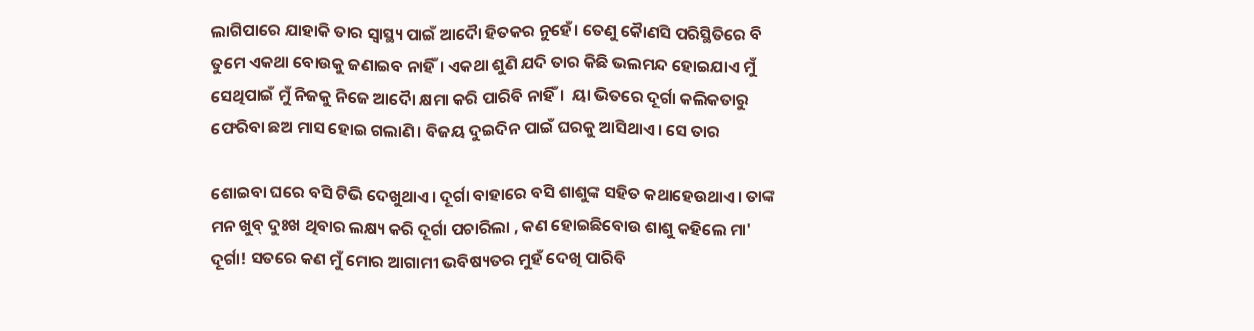ଲାଗିପାରେ ଯାହାକି ତାର ସ୍ଵାସ୍ଥ୍ୟ ପାଇଁ ଆଦୈା ହିତକର ନୁହେଁ। ତେଣୁ କୈାଣସି ପରିସ୍ଥିତିରେ ବି ତୁମେ ଏକଥା ବୋଉକୁ ଜଣାଇବ ନାହିଁ। ଏକଥା ଶୁଣି ଯଦି ତାର କିଛି ଭଲମନ୍ଦ ହୋଇଯାଏ ମୁଁ ସେଥିପାଇଁ ମୁଁ ନିଜକୁ ନିଜେ ଆଦୈା କ୍ଷମା କରି ପାରିବି ନାହିଁ।  ୟା ଭିତରେ ଦୂର୍ଗା କଲିକତାରୁ ଫେରିବା ଛଅ ମାସ ହୋଇ ଗଲାଣି। ବିଜୟ ଦୁଇଦିନ ପାଇଁ ଘରକୁ ଆସିଥାଏ। ସେ ତାର

ଶୋଇବା ଘରେ ବସି ଟିଭି ଦେଖୁଥାଏ। ଦୂର୍ଗା ବାହାରେ ବସି ଶାଶୁଙ୍କ ସହିତ କଥାହେଉଥାଏ। ତାଙ୍କ ମନ ଖୁବ୍ ଦୁଃଖ ଥିବାର ଲକ୍ଷ୍ୟ କରି ଦୂର୍ଗା ପଚାରିଲା , କଣ ହୋଇଛିବୋଉ ଶାଶୁ କହିଲେ ମା' ଦୂର୍ଗା! ସତରେ କଣ ମୁଁ ମୋର ଆଗାମୀ ଭବିଷ୍ୟତର ମୁହଁ ଦେଖି ପାରିବି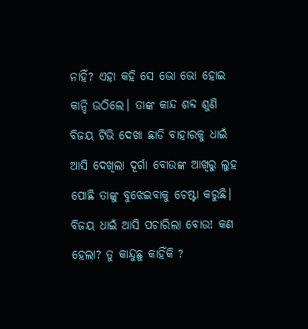ନାହିଁ? ଏହା କହି ସେ ଭୋ ଭୋ ହୋଇ କାନ୍ଦି ଉଠିଲେ। ତାଙ୍କ କାନ୍ଦ ଶବ୍ଦ ଶୁଣି ବିଜୟ ଟିଭି ଦେଖା ଛାଡି ବାହାରକୁ ଧାଇଁ ଆସି ଦେଖିଲା ଦୂର୍ଗା ବୋଉଙ୍କ ଆଖିରୁ ଲୁହ ପୋଛି ତାଙ୍କୁ ବୁଝେଇବାକୁ ଚେଷ୍ଟା କରୁଛି। ବିଜୟ ଧାଇଁ ଆସି ପଚାରିଲା ବୋଉ! କଣ ହେଲା? ତୁ କାନ୍ଦୁଛୁ କାହିଁକି ?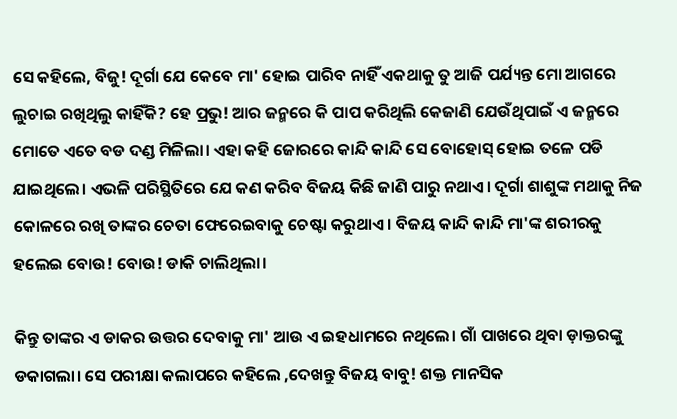ସେ କହିଲେ, ବିଜୁ! ଦୂର୍ଗା ଯେ କେବେ ମା' ହୋଇ ପାରିବ ନାହିଁ ଏକଥାକୁ ତୁ ଆଜି ପର୍ଯ୍ୟନ୍ତ ମୋ ଆଗରେ ଲୁଚାଇ ରଖିଥିଲୁ କାହିଁକି? ହେ ପ୍ରଭୁ! ଆର ଜନ୍ମରେ କି ପାପ କରିଥିଲି କେଜାଣି ଯେଉଁଥିପାଇଁ ଏ ଜନ୍ମରେ ମୋତେ ଏତେ ବଡ ଦଣ୍ଡ ମିଳିଲା। ଏହା କହି ଜୋରରେ କାନ୍ଦି କାନ୍ଦି ସେ ବୋହୋସ୍ ହୋଇ ତଳେ ପଡି ଯାଇଥିଲେ। ଏଭଳି ପରିସ୍ଥିତିରେ ଯେ କଣ କରିବ ବିଜୟ କିଛି ଜାଣି ପାରୁ ନଥାଏ। ଦୂର୍ଗା ଶାଶୁଙ୍କ ମଥାକୁ ନିଜ କୋଳରେ ରଖି ତାଙ୍କର ଚେତା ଫେରେଇବାକୁ ଚେଷ୍ଟା କରୁଥାଏ। ବିଜୟ କାନ୍ଦି କାନ୍ଦି ମା'ଙ୍କ ଶରୀରକୁ ହଲେଇ ବୋଉ! ବୋଉ! ଡାକି ଚାଲିଥିଲା।

କିନ୍ତୁ ତାଙ୍କର ଏ ଡାକର ଉତ୍ତର ଦେବାକୁ ମା' ଆଉ ଏ ଇହଧାମରେ ନଥିଲେ। ଗାଁ ପାଖରେ ଥିବା ଡ଼ାକ୍ତରଙ୍କୁ ଡକାଗଲା। ସେ ପରୀକ୍ଷା କଲାପରେ କହିଲେ ,ଦେଖନ୍ତୁ ବିଜୟ ବାବୁ! ଶକ୍ତ ମାନସିକ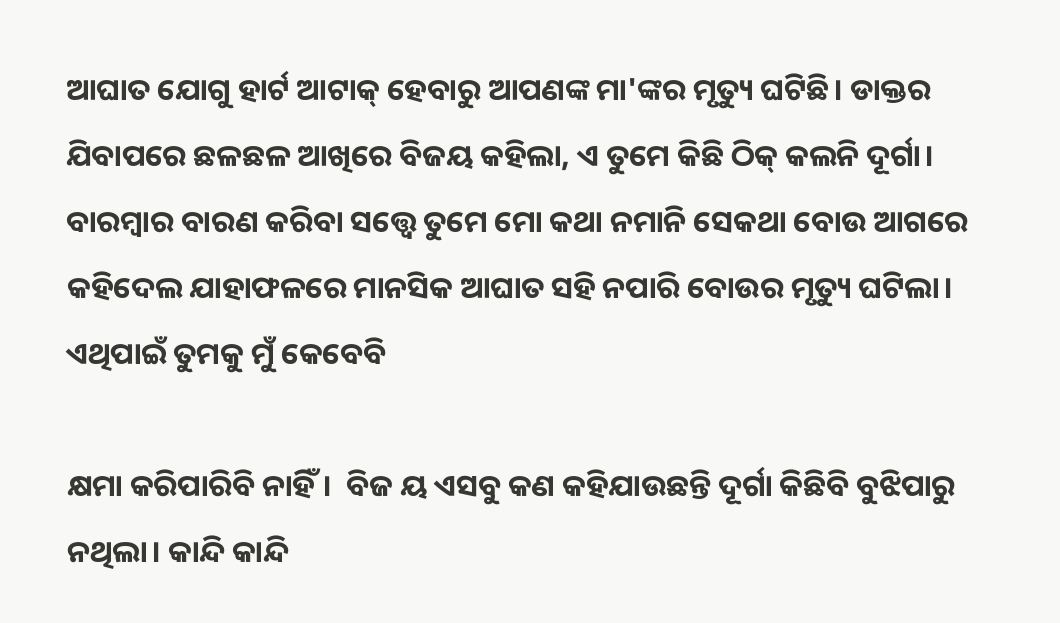ଆଘାତ ଯୋଗୁ ହାର୍ଟ ଆଟାକ୍ ହେବାରୁ ଆପଣଙ୍କ ମା'ଙ୍କର ମୃତ୍ୟୁ ଘଟିଛି। ଡାକ୍ତର ଯିବାପରେ ଛଳଛଳ ଆଖିରେ ବିଜୟ କହିଲା, ଏ ତୁମେ କିଛି ଠିକ୍ କଲନି ଦୂର୍ଗା। ବାରମ୍ବାର ବାରଣ କରିବା ସତ୍ତ୍ୱେ ତୁମେ ମୋ କଥା ନମାନି ସେକଥା ବୋଉ ଆଗରେ କହିଦେଲ ଯାହାଫଳରେ ମାନସିକ ଆଘାତ ସହି ନପାରି ବୋଉର ମୃତ୍ୟୁ ଘଟିଲା। ଏଥିପାଇଁ ତୁମକୁ ମୁଁ କେବେବି

କ୍ଷମା କରିପାରିବି ନାହିଁ।  ବିଜ ୟ ଏସବୁ କଣ କହିଯାଉଛନ୍ତି ଦୂର୍ଗା କିଛିବି ବୁଝିପାରୁ ନଥିଲା। କାନ୍ଦି କାନ୍ଦି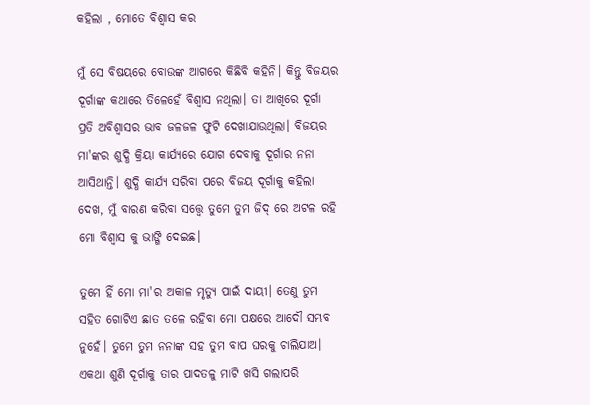କହିଲା , ମୋତେ ବିଶ୍ଵାସ କର

ମୁଁ ସେ ବିଷୟରେ ବୋଉଙ୍କ ଆଗରେ କିଛିବି କହିନି। କିନ୍ତୁ ବିଜୟର ଦୂର୍ଗାଙ୍କ କଥାରେ ତିଳେହେଁ ବିଶ୍ଵାସ ନଥିଲା। ତା ଆଖିରେ ଦୂର୍ଗା ପ୍ରତି ଅବିଶ୍ବାସର ଭାବ ଜଳଜଳ ଫୁଟି ଦେଖାଯାଉଥିଲା। ବିଜୟର ମା'ଙ୍କର ଶୁଦ୍ଧି କ୍ରିୟା କାର୍ଯ୍ୟରେ ଯୋଗ ଦେବାକୁ ଦୂର୍ଗାର ନନା ଆସିଥାନ୍ତି। ଶୁଦ୍ଧି କାର୍ଯ୍ୟ ସରିବା ପରେ ବିଜୟ ଦୂର୍ଗାକୁ କହିଲା ଦେଖ, ମୁଁ ବାରଣ କରିବା ସତ୍ତ୍ୱେ ତୁମେ ତୁମ ଜିଦ୍ ରେ ଅଟଳ ରହି ମୋ ବିଶ୍ଵାସ କୁ ଭାଙ୍ଗି ଦେଇଛ।

ତୁମେ ହିଁ ମୋ ମା'ର ଅକାଳ ମୃତ୍ୟୁ ପାଇଁ ଦାୟୀ। ତେଣୁ ତୁମ ସହିତ ଗୋଟିଏ ଛାତ ତଳେ ରହିବା ମୋ ପକ୍ଷରେ ଆଦୌ ସମ୍ଭବ ନୁହେଁ। ତୁମେ ତୁମ ନନାଙ୍କ ସହ ତୁମ ବାପ ଘରକୁ ଚାଲିଯାଅ। ଏକଥା ଶୁଣି ଦୂର୍ଗାକୁ ତାର ପାଦତଳୁ ମାଟି ଖସି ଗଲାପରି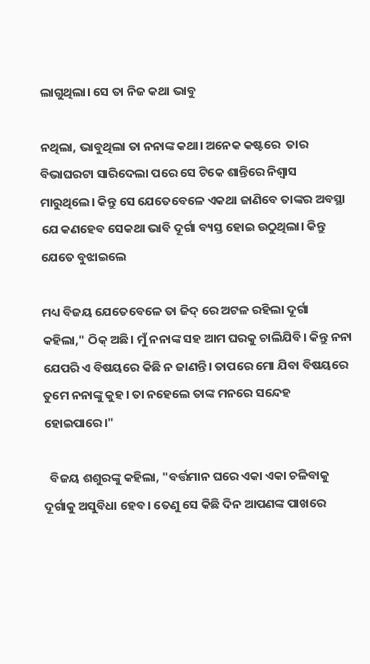ଲାଗୁଥିଲା। ସେ ତା ନିଜ କଥା ଭାବୁ

ନଥିଲା, ଭାବୁଥିଲା ତା ନନାଙ୍କ କଥା। ଅନେକ କଷ୍ଟରେ  ତାର ବିଭାଘରଟା ସାରିଦେଲା ପରେ ସେ ଟିକେ ଶାନ୍ତିରେ ନିଶ୍ଵାସ ମାରୁଥିଲେ। କିନ୍ତୁ ସେ ଯେତେବେଳେ ଏକଥା ଜାଣିବେ ତାଙ୍କର ଅବସ୍ଥା ଯେ କଣହେବ ସେକଥା ଭାବି ଦୂର୍ଗା ବ୍ୟସ୍ତ ‌ହୋଇ ଉଠୁଥିଲା। କିନ୍ତୁ ଯେତେ ବୁଝାଇଲେ

ମଧ୍ୟ ବିଜୟ ଯେତେବେଳେ ତା ଜିଦ୍ ରେ ଅଟଳ ରହିଲା ଦୂର୍ଗା କହିଲା," ଠିକ୍ ଅଛି। ମୁଁ ନନାଙ୍କ ସହ ଆମ ଘରକୁ ଚାଲିଯିବି। କିନ୍ତୁ ନନା ଯେପରି ଏ ବିଷୟରେ କିଛି ନ ଜାଣନ୍ତି। ତାପରେ ମୋ ଯିବା ବିଷୟରେ ତୁମେ ନନାଙ୍କୁ କୁହ। ତା ନହେଲେ ତାଙ୍କ ମନରେ ସନ୍ଦେହ ହୋଇପାରେ।"

  ବିଜୟ ଶଶୁରଙ୍କୁ କହିଲା, "ବର୍ତ୍ତମାନ ଘରେ ଏକା ଏକା ଚଳିବାକୁ ଦୂର୍ଗାକୁ ଅସୁବିଧା ହେବ। ତେଣୁ ସେ କିଛି ଦିନ ଆପଣଙ୍କ ପାଖରେ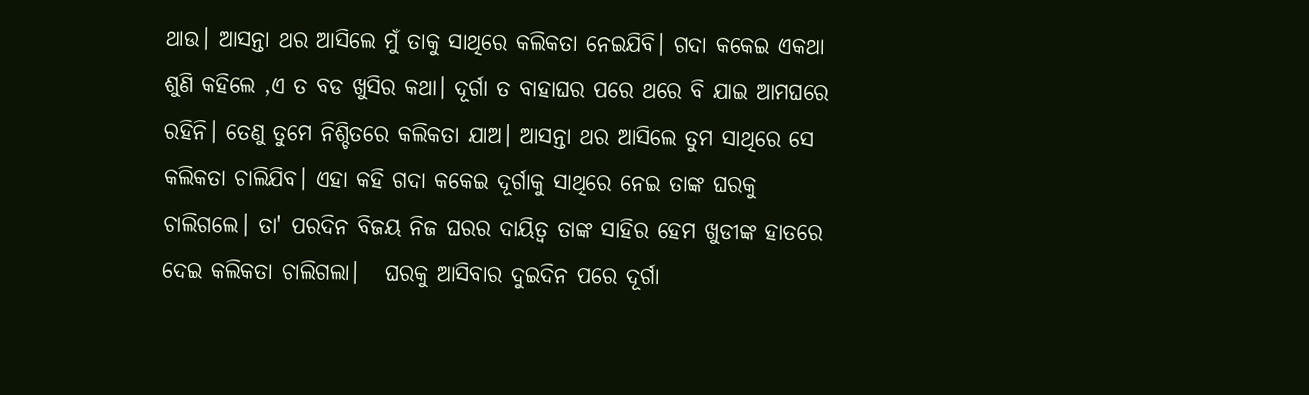ଥାଉ। ଆସନ୍ତା ଥର ଆସିଲେ ମୁଁ ତାକୁ ସାଥିରେ କଲିକତା ନେଇଯିବି। ଗଦା କକେଇ ଏକଥା ଶୁଣି କହିଲେ ,ଏ ତ ବଡ ଖୁସିର କଥା। ଦୂର୍ଗା ତ ବାହାଘର ପରେ ଥରେ ବି ଯାଇ ଆମଘରେ ରହିନି। ତେଣୁ ତୁମେ ନିଶ୍ଚିତରେ କଲିକତା ଯାଅ। ଆସନ୍ତା ଥର ଆସିଲେ ତୁମ ସାଥିରେ ସେ କଲିକତା ଚାଲିଯିବ। ଏହା କହି ଗଦା କକେଇ ଦୂର୍ଗାକୁ ସାଥିରେ ନେଇ ତାଙ୍କ ଘରକୁ ଚାଲିଗଲେ। ତା' ପରଦିନ ବିଜୟ ନିଜ ଘରର ଦାୟିତ୍ଵ ତାଙ୍କ ସାହିର ହେମ ଖୁଡୀଙ୍କ ହାତରେ ଦେଇ କଲିକତା ଚାଲିଗଲା।   ଘରକୁ ଆସିବାର ଦୁଇଦିନ ପରେ ଦୂର୍ଗା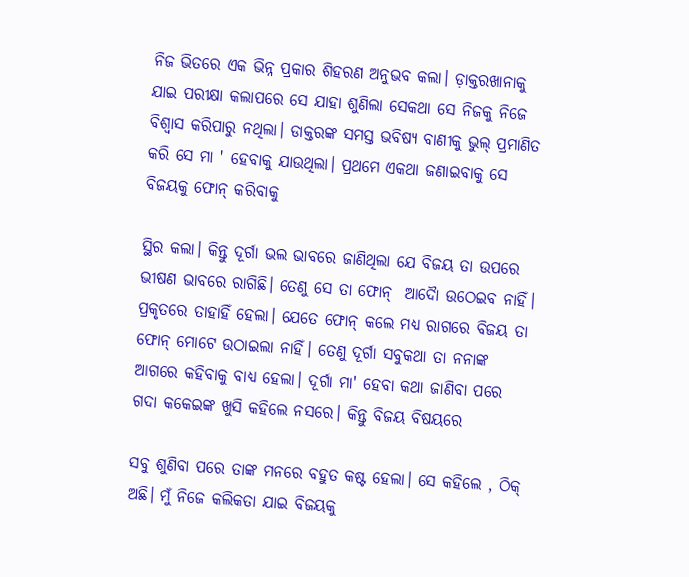ନିଜ ଭିତରେ ଏକ ଭିନ୍ନ ପ୍ରକାର ଶିହରଣ ଅନୁଭବ କଲା। ଡ଼ାକ୍ତରଖାନାକୁ ଯାଇ ପରୀକ୍ଷା କଲାପରେ ସେ ଯାହା ଶୁଣିଲା ସେକଥା ସେ ନିଜକୁ ନିଜେ ବିଶ୍ଵାସ କରିପାରୁ ନଥିଲା। ଡାକ୍ତରଙ୍କ ସମସ୍ତ ଭବିଷ୍ୟ ବାଣୀକୁ ଭୁଲ୍ ପ୍ରମାଣିତ କରି ସେ ମା ' ହେବାକୁ ଯାଉଥିଲା। ପ୍ରଥମେ ଏକଥା ଜଣାଇବାକୁ ସେ ବିଜୟକୁ ଫୋନ୍ କରିବାକୁ

ସ୍ଥିର କଲା। କିନ୍ତୁ ଦୂର୍ଗା ଭଲ ଭାବରେ ଜାଣିଥିଲା ଯେ ବିଜୟ ତା ଉପରେ ଭୀଷଣ ଭାବରେ ରାଗିଛି। ତେଣୁ ସେ ତା ଫୋନ୍  ଆଦୈା ଉଠେଇବ ନାହିଁ। ପ୍ରକୃତରେ ତାହାହିଁ ହେଲା। ଯେତେ ଫୋନ୍ କଲେ ମଧ୍ୟ ରାଗରେ ବିଜୟ ତା ଫୋନ୍ ମୋଟେ ଉଠାଇଲା ନାହିଁ। ତେଣୁ ଦୂର୍ଗା ସବୁକଥା ତା ନନାଙ୍କ ଆଗରେ କହିବାକୁ ବାଧ୍ୟ ହେଲା। ଦୂର୍ଗା ମା' ହେବା କଥା ଜାଣିବା ପରେ ଗଦା କକେଇଙ୍କ ଖୁସି କହିଲେ ନସରେ। କିନ୍ତୁ ବିଜୟ ବିଷୟରେ

ସବୁ ଶୁଣିବା ପରେ ତାଙ୍କ ମନରେ ବହୁତ କଷ୍ଟ ହେଲା। ସେ କହିଲେ , ଠିକ୍ ଅଛି। ମୁଁ ନିଜେ କଲିକତା ଯାଇ ବିଜୟକୁ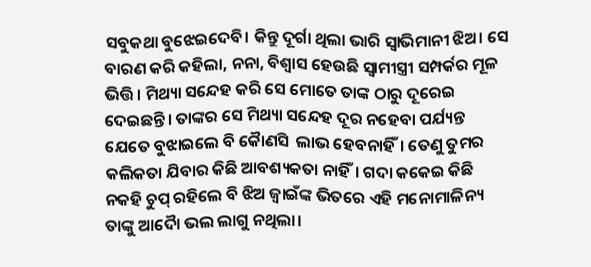ସବୁକଥା ବୁଝେଇଦେବି। କିନ୍ତୁ ଦୂର୍ଗା ଥିଲା ଭାରି ସ୍ଵାଭିମାନୀ ଝିଅ। ସେ ବାରଣ କରି କହିଲା, ନନା, ବିଶ୍ଵାସ ହେଉଛି ସ୍ଵାମୀସ୍ତ୍ରୀ ସମ୍ପର୍କର ମୂଳ ଭିତ୍ତି। ମିଥ୍ୟା ସନ୍ଦେହ କରି ସେ ମୋତେ ତାଙ୍କ ଠାରୁ ଦୂରେଇ ଦେଇଛନ୍ତି। ତାଙ୍କର ସେ ମିଥ୍ୟା ସନ୍ଦେହ ଦୂର ନହେବା ପର୍ଯ୍ୟନ୍ତ ଯେତେ ବୁଝାଇଲେ ବି କୈାଣସି  ଲାଭ ହେବନାହିଁ। ତେଣୁ ତୁମର କଲିକତା ଯିବାର କିଛି ଆବଶ୍ୟକତା ନାହିଁ। ଗଦା କକେଇ କିଛି ନକହି ଚୁପ୍ ରହିଲେ ବି ଝିଅ ଜ୍ବାଇଁଙ୍କ ଭିତରେ ଏ‌ହି ମନୋମାଳିନ୍ୟ ତାଙ୍କୁ ଆଦୈା ଭଲ ଲାଗୁ ନଥିଲା।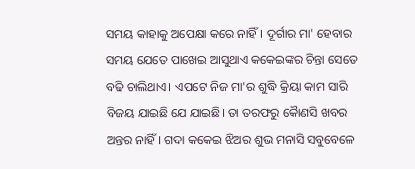ସମୟ କାହାକୁ ଅପେକ୍ଷା କରେ ନାହିଁ। ଦୂର୍ଗାର ମା' ହେବାର ସମୟ ଯେତେ ପାଖେଇ ଆସୁଥାଏ କକେଇଙ୍କର ଚିନ୍ତା ସେତେ ବଢି ଚାଲିଥାଏ। ଏପଟେ ନିଜ ମା'ର ଶୁଦ୍ଧି କ୍ରିୟା କାମ ସାରି ବିଜୟ ଯାଇଛି ଯେ ଯାଇଛି। ତା ତରଫରୁ କୈାଣସି ଖବର ଅନ୍ତର ନାହିଁ। ଗଦା କକେଇ ଝିଅର ଶୁଭ ମନାସି ସବୁବେଳେ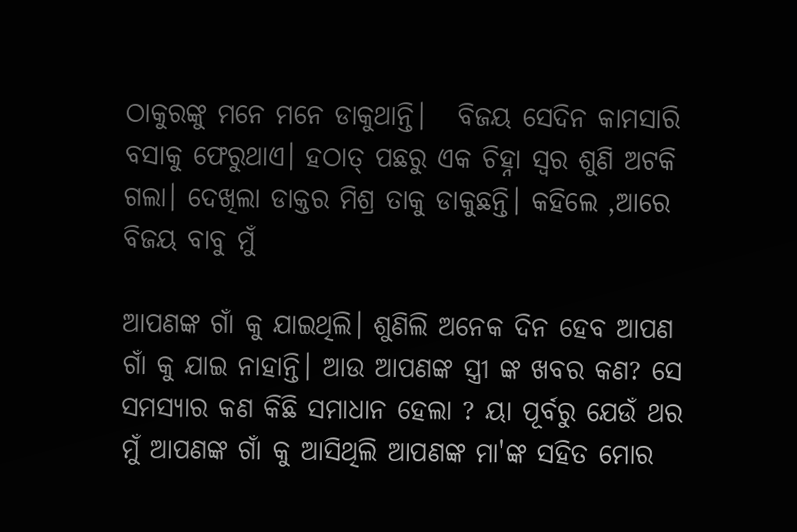ଠାକୁରଙ୍କୁ ମନେ ମନେ ଡାକୁଥାନ୍ତି।   ବିଜୟ ସେଦିନ କାମସାରି ବସାକୁ ଫେରୁଥାଏ। ହଠାତ୍ ପଛରୁ ଏକ ଚିହ୍ନା ସ୍ଵର ଶୁଣି ଅଟକି ଗଲା। ଦେଖିଲା ଡାକ୍ତର ମିଶ୍ର ତାକୁ ଡାକୁଛନ୍ତି। କହିଲେ ,ଆରେ ବିଜୟ ବାବୁ ମୁଁ

ଆପଣଙ୍କ ଗାଁ କୁ ଯାଇଥିଲି। ଶୁଣିଲି ଅନେକ ଦିନ ହେବ ଆପଣ ଗାଁ କୁ ଯାଇ ନାହାନ୍ତି। ଆଉ ଆପଣଙ୍କ ସ୍ତ୍ରୀ ଙ୍କ ଖବର କଣ? ସେ ସମସ୍ୟାର କଣ କିଛି ସମାଧାନ ହେଲା ? ୟା ପୂର୍ବରୁ ଯେଉଁ ଥର ମୁଁ ଆପଣଙ୍କ ଗାଁ କୁ ଆସିଥିଲି ଆପଣଙ୍କ ମା'ଙ୍କ ସହିତ ମୋର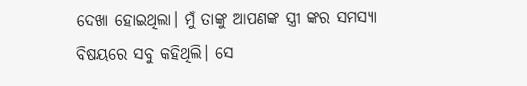ଦେଖା ହୋଇଥିଲା। ମୁଁ ତାଙ୍କୁ ଆପଣଙ୍କ ସ୍ତ୍ରୀ ଙ୍କର ସମସ୍ୟା ବିଷୟରେ ସବୁ କହିଥିଲି। ସେ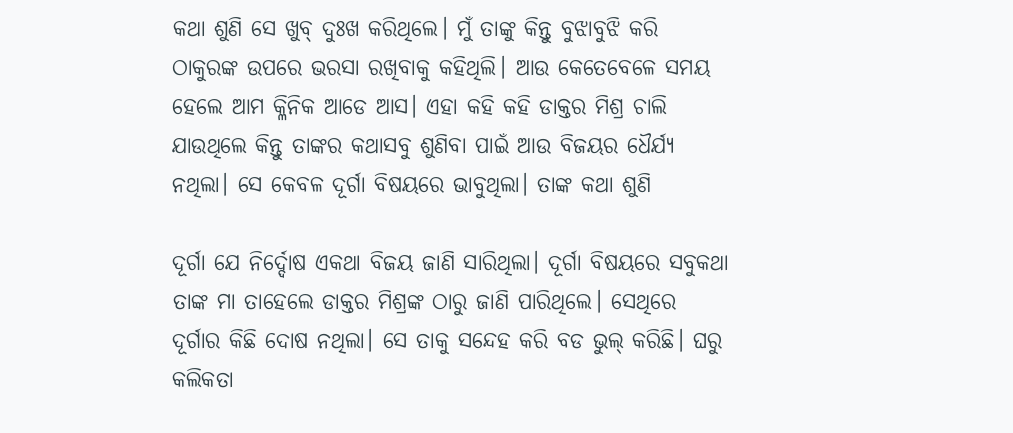କଥା ଶୁଣି ସେ ଖୁବ୍ ଦୁଃଖ କରିଥିଲେ। ମୁଁ ତାଙ୍କୁ କିନ୍ତୁ ବୁଝାବୁଝି କରି ଠାକୁରଙ୍କ ଉପରେ ଭରସା ରଖିବାକୁ କହିଥିଲି। ଆଉ କେତେବେଳେ ସମୟ ହେଲେ ଆମ କ୍ଳିନିକ ଆଡେ ଆସ। ଏହା କହି କହି ଡାକ୍ତର ମିଶ୍ର ଚାଲି ଯାଉଥିଲେ କିନ୍ତୁ ତାଙ୍କର କଥାସବୁ ଶୁଣିବା ପାଇଁ ଆଉ ବିଜୟର ଧୈର୍ଯ୍ୟ ନଥିଲା। ସେ କେବଳ ଦୂର୍ଗା ବିଷୟରେ ଭାବୁଥିଲା। ତାଙ୍କ କଥା ଶୁଣି

ଦୂର୍ଗା ଯେ ନିର୍ଦ୍ଦୋଷ ଏକଥା ବିଜୟ ଜାଣି ସାରିଥିଲା। ଦୂର୍ଗା ବିଷୟରେ ସବୁକଥା ତାଙ୍କ ମା ତାହେଲେ ଡାକ୍ତର ମିଶ୍ରଙ୍କ ଠାରୁ ଜାଣି ପାରିଥିଲେ। ସେଥିରେ ଦୂର୍ଗାର କିଛି ଦୋଷ ନଥିଲା। ସେ ତାକୁ ସନ୍ଦେହ କରି ବଡ ଭୁଲ୍ କରିଛି। ଘରୁ କଲିକତା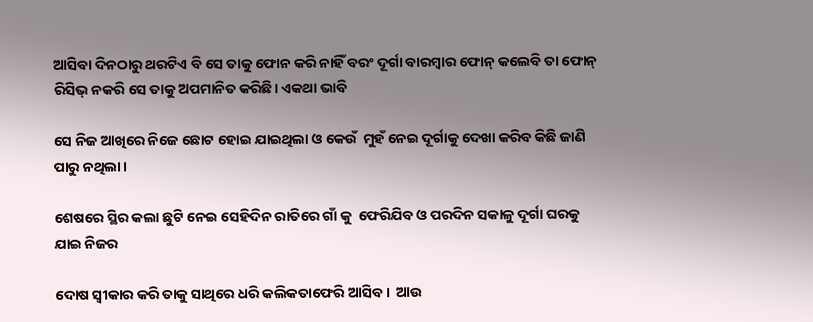ଆସିବା ଦିନଠାରୁ ଥରଟିଏ ବି ସେ ତାକୁ ଫୋନ କରି ନାହିଁ ବରଂ ଦୂର୍ଗା ବାରମ୍ବାର ଫୋନ୍ କଲେବି ତା ଫୋନ୍ ରିସିଭ୍ ନକରି ସେ ତାକୁ ଅପମାନିତ କରିଛି। ଏକଥା ଭାବି

ସେ ନିଜ ଆଖିରେ ନିଜେ ଛୋଟ ହୋଇ ଯାଇଥିଲା ଓ କେଉଁ  ମୁହଁ ନେଇ ଦୂର୍ଗାକୁ ଦେଖା କରିବ କିଛି ଜାଣି ପାରୁ ନଥିଲା।

ଶେଷରେ ସ୍ଥିର କଲା ଛୁଟି ନେଇ ସେହିଦିନ ରାତିରେ ଗାଁ କୁ  ଫେରିଯିବ ଓ ପରଦିନ ସକାଳୁ ଦୂର୍ଗା ଘରକୁ ଯାଇ ନିଜର

ଦୋଷ ସ୍ଵୀକାର କରି ତାକୁ ସାଥିରେ ଧରି କଲିକତାଫେରି ଆସିବ।  ଆଉ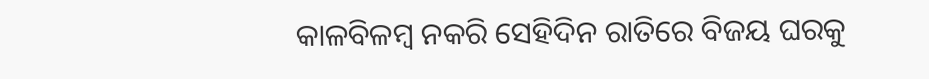କାଳବିଳମ୍ବ ନକରି ସେହିଦିନ ରାତିରେ ବିଜୟ ଘରକୁ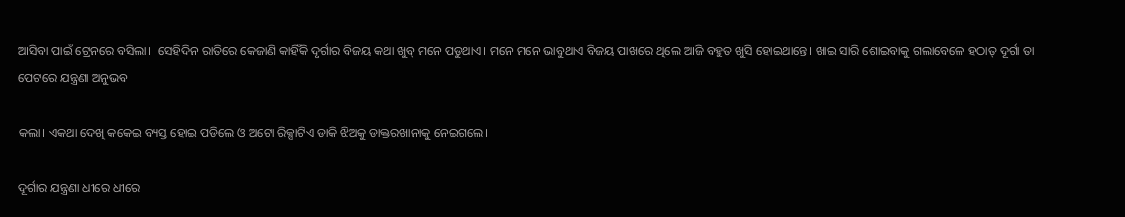ଆସିବା ପାଇଁ ଟ୍ରେନରେ ବସିଲା।  ସେହିଦିନ ରାତିରେ କେଜାଣି କାହିଁକି ଦୃର୍ଗାର ବିଜୟ କଥା ଖୁବ୍ ମନେ ପଡୁଥାଏ। ମନେ ମନେ ଭାବୁଥାଏ ବିଜୟ ପାଖରେ ଥିଲେ ଆଜି ବହୁତ ଖୁସି ହୋଇଥାନ୍ତେ। ଖାଇ ସାରି ଶୋଇବାକୁ ଗଲାବେଳେ ହଠାତ୍ ଦୂର୍ଗା ତା ପେଟରେ ଯନ୍ତ୍ରଣା ଅନୁଭବ

କଲା। ଏକଥା ଦେଖି କକେଇ ବ୍ୟସ୍ତ ହୋଇ ପଡିଲେ ଓ ଅଟୋ ରିକ୍ସାଟିଏ ଡାକି ଝିଅକୁ ଡାକ୍ତରଖାନାକୁ ନେଇଗଲେ।

ଦୂର୍ଗାର ଯନ୍ତ୍ରଣା ଧୀରେ ଧୀରେ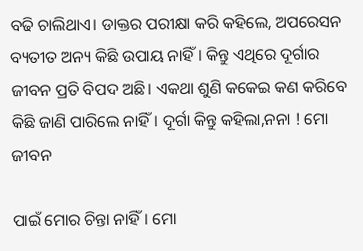ବଢି ଚାଲିଥାଏ। ଡାକ୍ତର ପରୀକ୍ଷା କରି କହିଲେ, ଅପରେସନ ବ୍ୟତୀତ ଅନ୍ୟ କିଛି ଉପାୟ ନାହିଁ। କିନ୍ତୁ ଏଥିରେ ଦୂର୍ଗାର ଜୀବନ ପ୍ରତି ବିପଦ ଅଛି। ଏକଥା ଶୁଣି କକେଇ କଣ କରିବେ କିଛି ଜାଣି ପାରିଲେ ନାହିଁ। ଦୂର୍ଗା କିନ୍ତୁ କହିଲା,ନ‌ନା ! ମୋ ଜୀବନ

ପାଇଁ ମୋର ଚିନ୍ତା ନାହିଁ। ମୋ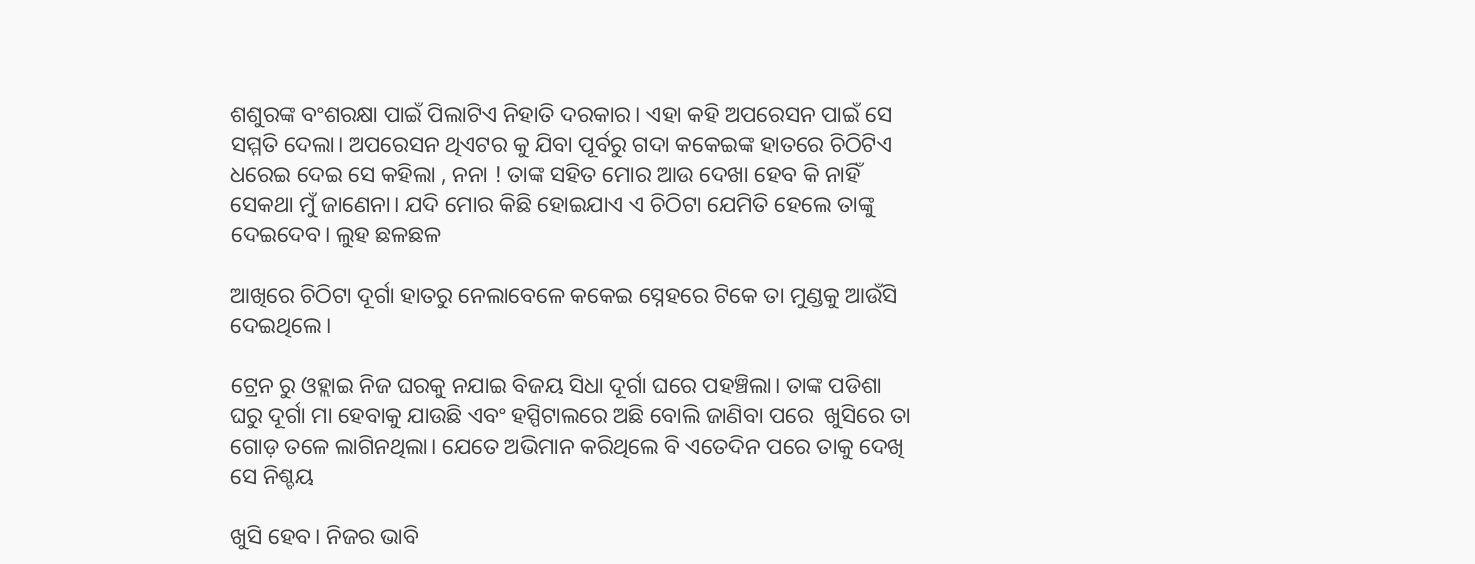ଶଶୁରଙ୍କ ବଂଶରକ୍ଷା ପାଇଁ ପିଲାଟିଏ ନିହାତି ଦରକାର। ଏହା କହି ଅପରେସନ ପାଇଁ ସେ ସମ୍ମତି ଦେଲା। ଅପରେସନ ଥିଏଟର କୁ ଯିବା ପୂର୍ବରୁ ଗଦା କକେଇଙ୍କ ହାତରେ ଚିଠିଟିଏ ଧରେଇ ଦେଇ ସେ କହିଲା , ନନା ! ତାଙ୍କ ସହିତ ମୋର ଆଉ ଦେଖା ହେବ କି ନାହିଁ ସେକଥା ମୁଁ ଜାଣେନା। ଯଦି ମୋର କିଛି ହୋଇଯାଏ ଏ ଚିଠିଟା ଯେମିତି ହେଲେ ତାଙ୍କୁ ଦେଇଦେବ। ଲୁହ ଛଳଛଳ

ଆଖିରେ ଚିଠିଟା ଦୂର୍ଗା ହାତରୁ ନେଲାବେଳେ କକେଇ ସ୍ନେହରେ ଟିକେ ତା ମୁଣ୍ଡକୁ ଆଉଁସି ଦେଇଥିଲେ।

ଟ୍ରେନ ରୁ ଓହ୍ଲାଇ ନିଜ ଘରକୁ ନଯାଇ ବିଜୟ ସିଧା ଦୂର୍ଗା ଘରେ ପହଞ୍ଚିଲା। ତାଙ୍କ ପଡିଶା ଘରୁ ଦୂର୍ଗା ମା ହେବାକୁ ଯାଉଛି ଏବଂ ହସ୍ପିଟାଲରେ ଅଛି ବୋଲି ଜାଣିବା ପରେ  ଖୁସିରେ ତା ଗୋଡ଼ ତଳେ ଲାଗିନଥିଲା। ଯେତେ ଅଭିମାନ କରିଥିଲେ ବି ଏତେଦିନ ପରେ ତାକୁ ଦେଖି ସେ ନିଶ୍ଚୟ

ଖୁସି ହେବ। ନିଜର ଭାବି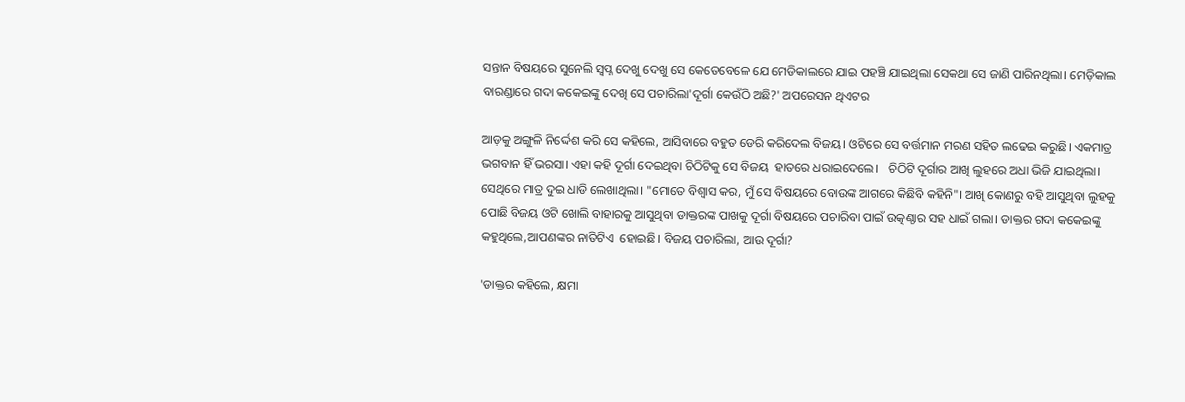ସନ୍ତାନ ବିଷୟରେ ସୁନେଲି ସ୍ଵପ୍ନ ଦେଖୁ ଦେଖୁ ସେ କେତେବେଳେ ଯେ ମେଡିକାଲରେ ଯାଇ ପହଞ୍ଚି ଯାଇଥିଲା ସେକଥା ସେ ଜାଣି ପାରିନଥିଲା। ମେଡ଼ିକାଲ ବାରଣ୍ଡାରେ ଗଦା କକେଇଙ୍କୁ ଦେଖି ସେ ପଚାରିଲା'ଦୂର୍ଗା କେଉଁଠି ଅଛି?' ଅପରେସନ ଥିଏଟର

ଆଡ଼କୁ ଅଙ୍ଗୁଳି ନିର୍ଦ୍ଦେଶ କରି ସେ କହିଲେ, ଆସିବାରେ ବହୁତ ଡେରି କରିଦେଲ ବିଜୟ। ଓଟିରେ ସେ ବର୍ତ୍ତମାନ ମରଣ ସହିତ ଲଢେଇ କରୁଛି। ଏକମାତ୍ର ଭଗବାନ ହିଁ ଭରସା। ଏହା କହି ଦୂର୍ଗା ଦେଇଥିବା ଚିଠିଟିକୁ ସେ ବିଜୟ  ହାତରେ ଧରାଇଦେଲେ।   ଚିଠିଟି ଦୂର୍ଗାର ଆଖି ଲୁହରେ ଅଧା ଭିଜି ଯାଇଥିଲା। ସେଥିରେ ମାତ୍ର ଦୁଇ ଧାଡି ଲେଖାଥିଲା। "ମୋତେ ବିଶ୍ଵାସ କର, ମୁଁ ସେ ବିଷୟରେ ବୋଉଙ୍କ ଆଗରେ କିଛିବି କହିନି"। ଆଖି କୋଣରୁ ବହି ଆସୁଥିବା ଲୁହକୁ ପୋଛି ବିଜୟ ଓଟି ଖୋଲି ବାହାରକୁ ଆସୁଥିବା ଡାକ୍ତରଙ୍କ ପାଖକୁ ଦୂର୍ଗା ବିଷୟରେ ପଚାରିବା ପାଇଁ ଉତ୍କଣ୍ଠାର ସହ ଧାଇଁ ଗଲା। ଡାକ୍ତର ଗଦା କକେଇଙ୍କୁ କ‌ହୁଥିଲେ,ଆପଣଙ୍କର ନାତିଟିଏ  ହୋଇଛି। ବିଜୟ ପଚାରିଲା, ଆଉ ଦୂର୍ଗା?

'ଡାକ୍ତର କହିଲେ, କ୍ଷମା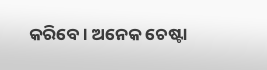କରିବେ। ଅନେକ ଚେଷ୍ଟା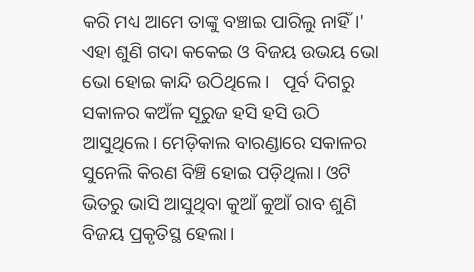କରି ମଧ୍ୟ ଆମେ ତାଙ୍କୁ ବଞ୍ଚାଇ ପାରିଲୁ ନାହିଁ।' ଏହା ଶୁଣି ଗଦା କକେଇ ଓ ବିଜୟ ଉଭୟ ଭୋ ଭୋ ହୋଇ କାନ୍ଦି ଉଠିଥିଲେ।   ପୂର୍ବ ଦିଗରୁ ସକାଳର କଅଁଳ ସୂରୁଜ ହସି ହସି ଉଠି ଆସୁଥିଲେ। ମେଡ଼ିକାଲ ବାରଣ୍ଡାରେ ସକାଳର ସୁନେଲି କିରଣ ବିଞ୍ଚି ହୋଇ ପଡ଼ିଥିଲା। ଓଟି ଭିତରୁ ଭାସି ଆସୁଥିବା କୁଆଁ କୁଆଁ ରାବ ଶୁଣି ବିଜୟ ପ୍ରକୃତିସ୍ଥ ହେଲା।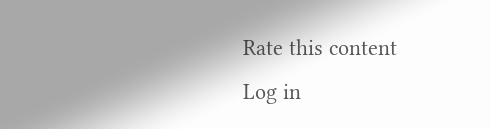Rate this content
Log in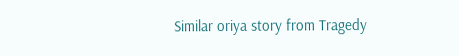Similar oriya story from Tragedy